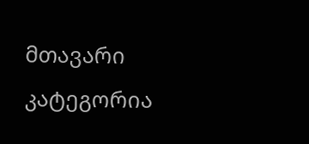მთავარი
კატეგორია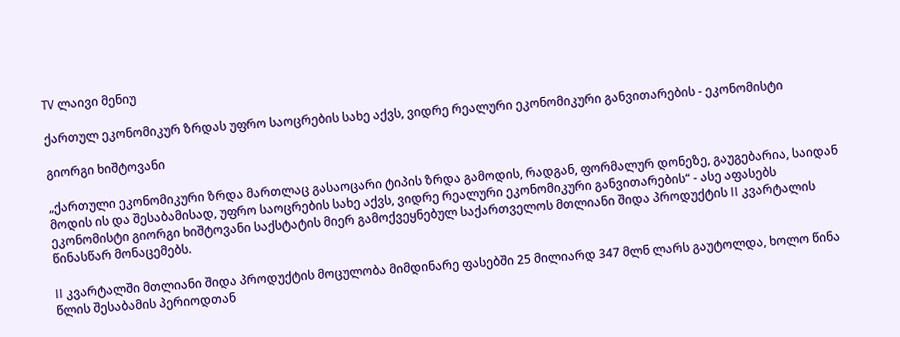TV ლაივი მენიუ

ქართულ ეკონომიკურ ზრდას უფრო საოცრების სახე აქვს, ვიდრე რეალური ეკონომიკური განვითარების - ეკონომისტი

გიორგი ხიშტოვანი

„ქართული ეკონომიკური ზრდა მართლაც გასაოცარი ტიპის ზრდა გამოდის, რადგან, ფორმალურ დონეზე, გაუგებარია, საიდან მოდის ის და შესაბამისად, უფრო საოცრების სახე აქვს, ვიდრე რეალური ეკონომიკური განვითარების“ - ასე აფასებს ეკონომისტი გიორგი ხიშტოვანი საქსტატის მიერ გამოქვეყნებულ საქართველოს მთლიანი შიდა პროდუქტის II კვარტალის წინასწარ მონაცემებს.

II კვარტალში მთლიანი შიდა პროდუქტის მოცულობა მიმდინარე ფასებში 25 მილიარდ 347 მლნ ლარს გაუტოლდა, ხოლო წინა წლის შესაბამის პერიოდთან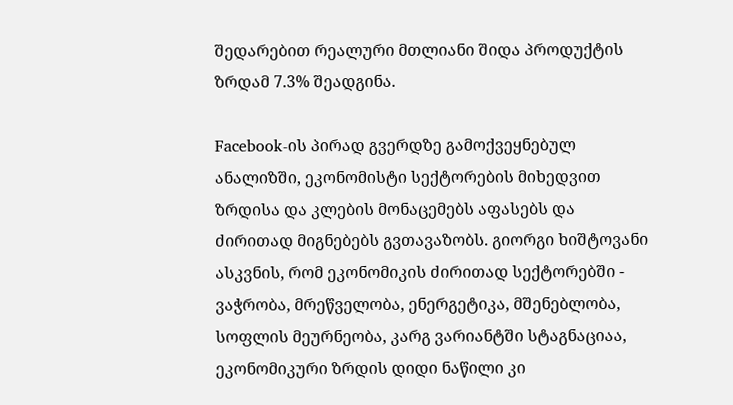შედარებით რეალური მთლიანი შიდა პროდუქტის ზრდამ 7.3% შეადგინა.

Facebook-ის პირად გვერდზე გამოქვეყნებულ ანალიზში, ეკონომისტი სექტორების მიხედვით ზრდისა და კლების მონაცემებს აფასებს და ძირითად მიგნებებს გვთავაზობს. გიორგი ხიშტოვანი ასკვნის, რომ ეკონომიკის ძირითად სექტორებში - ვაჭრობა, მრეწველობა, ენერგეტიკა, მშენებლობა, სოფლის მეურნეობა, კარგ ვარიანტში სტაგნაციაა, ეკონომიკური ზრდის დიდი ნაწილი კი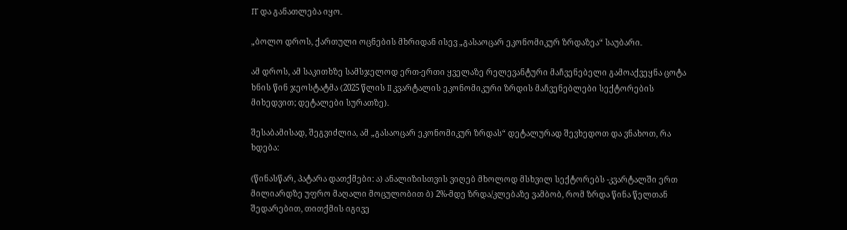IT და განათლება იყო.

„ბოლო დროს, ქართული ოცნების მხრიდან ისევ „გასაოცარ ეკონომიკურ ზრდაზეა“ საუბარი.

ამ დროს, ამ საკითხზე სამსჯელოდ ერთ-ერთი ყველაზე რელევანტური მაჩვენებელი გამოაქვეყნა ცოტა ხნის წინ ჯეოსტატმა (2025 წლის II კვარტალის ეკონომიკური ზრდის მაჩვენებლები სექტორების მიხედვით; დეტალები სურათზე).

შესაბამისად, შეგვიძლია, ამ „გასაოცარ ეკონომიკურ ზრდას“ დეტალურად შევხედოთ და ვნახოთ, რა ხდება:

(წინასწარ, პატარა დათქმები: ა) ანალიზისთვის ვიღებ მხოლოდ მსხვილ სექტორებს -კვარტალში ერთ მილიარდზე უფრო მაღალი მოცულობით ბ) 2%-მდე ზრდა/კლებაზე ვამბობ, რომ ზრდა წინა წელთან შედარებით, თითქმის იგივე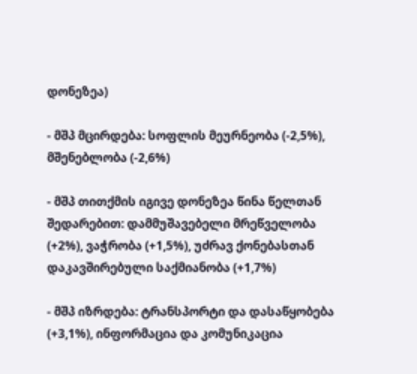დონეზეა)

- მშპ მცირდება: სოფლის მეურნეობა (-2,5%), მშენებლობა (-2,6%)

- მშპ თითქმის იგივე დონეზეა წინა წელთან შედარებით: დამმუშავებელი მრეწველობა (+2%), ვაჭრობა (+1,5%), უძრავ ქონებასთან დაკავშირებული საქმიანობა (+1,7%)

- მშპ იზრდება: ტრანსპორტი და დასაწყობება (+3,1%), ინფორმაცია და კომუნიკაცია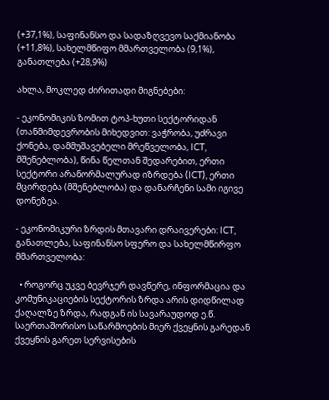(+37,1%), საფინანსო და სადაზღვევო საქმიანობა (+11,8%), სახელმწიფო მმართველობა (9,1%), განათლება (+28,9%)

ახლა, მოკლედ ძირითადი მიგნებები:

- ეკონომიკის ზომით ტოპ-ხუთი სექტორიდან (თანმიმდევრობის მიხედვით: ვაჭრობა, უძრავი ქონება, დამმუშავებელი მრეწველობა, ICT, მშენებლობა), წინა წელთან შედარებით, ერთი სექტორი არანორმალურად იზრდება (ICT), ერთი მცირდება (მშენებლობა) და დანარჩენი სამი იგივე დონეზეა.

- ეკონომიკური ზრდის მთავარი დრაივერები: ICT, განათლება, საფინანსო სფერო და სახელმწირფო მმართველობა:

  • როგორც უკვე ბევრჯერ დავწერე, ინფორმაცია და კომუნიკაციების სექტორის ზრდა არის დიდწილად ქაღალზე ზრდა, რადგან ის სავარაუდოდ ე.წ. საერთაშორისო საწარმოების მიერ ქვეყნის გარედან ქვეყნის გარეთ სერვისების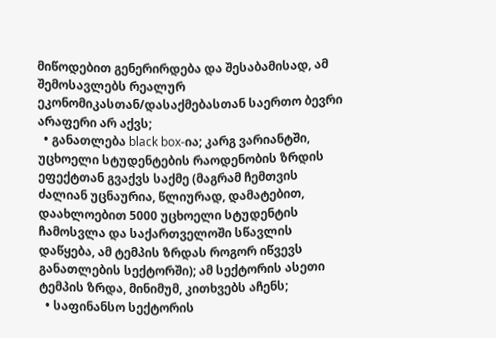მიწოდებით გენერირდება და შესაბამისად, ამ შემოსავლებს რეალურ ეკონომიკასთან/დასაქმებასთან საერთო ბევრი არაფერი არ აქვს;
  • განათლება black box-ია; კარგ ვარიანტში, უცხოელი სტუდენტების რაოდენობის ზრდის ეფექტთან გვაქვს საქმე (მაგრამ ჩემთვის ძალიან უცნაურია, წლიურად, დამატებით, დაახლოებით 5000 უცხოელი სტუდენტის ჩამოსვლა და საქართველოში სწავლის დაწყება, ამ ტემპის ზრდას როგორ იწვევს განათლების სექტორში); ამ სექტორის ასეთი ტემპის ზრდა, მინიმუმ, კითხვებს აჩენს;
  • საფინანსო სექტორის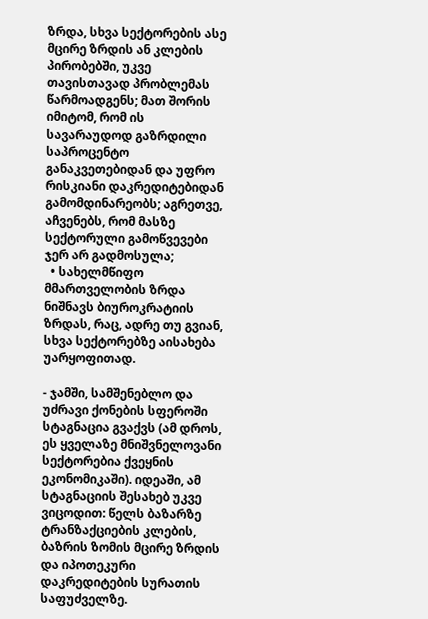ზრდა, სხვა სექტორების ასე მცირე ზრდის ან კლების პირობებში, უკვე თავისთავად პრობლემას წარმოადგენს; მათ შორის იმიტომ, რომ ის სავარაუდოდ გაზრდილი საპროცენტო განაკვეთებიდან და უფრო რისკიანი დაკრედიტებიდან გამომდინარეობს; აგრეთვე, აჩვენებს, რომ მასზე სექტორული გამოწვევები ჯერ არ გადმოსულა;
  • სახელმწიფო მმართველობის ზრდა ნიშნავს ბიუროკრატიის ზრდას, რაც, ადრე თუ გვიან, სხვა სექტორებზე აისახება უარყოფითად.

- ჯამში, სამშენებლო და უძრავი ქონების სფეროში სტაგნაცია გვაქვს (ამ დროს, ეს ყველაზე მნიშვნელოვანი სექტორებია ქვეყნის ეკონომიკაში). იდეაში, ამ სტაგნაციის შესახებ უკვე ვიცოდით: წელს ბაზარზე ტრანზაქციების კლების, ბაზრის ზომის მცირე ზრდის და იპოთეკური დაკრედიტების სურათის საფუძველზე.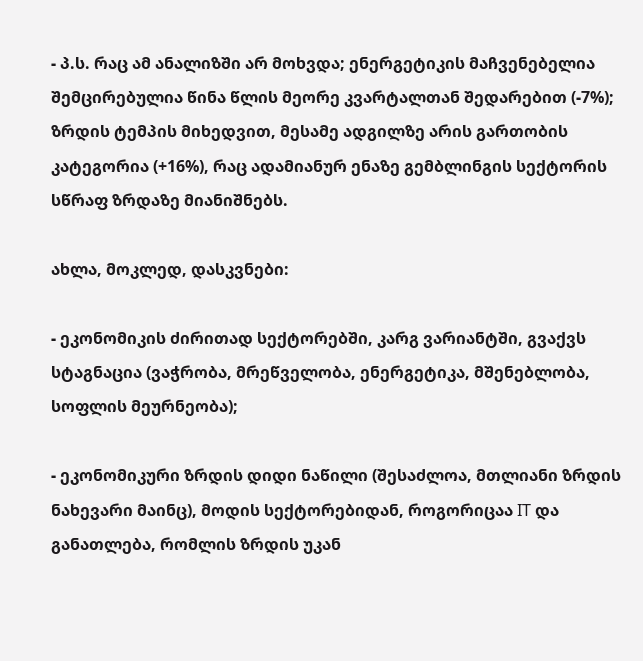- პ.ს. რაც ამ ანალიზში არ მოხვდა; ენერგეტიკის მაჩვენებელია შემცირებულია წინა წლის მეორე კვარტალთან შედარებით (-7%); ზრდის ტემპის მიხედვით, მესამე ადგილზე არის გართობის კატეგორია (+16%), რაც ადამიანურ ენაზე გემბლინგის სექტორის სწრაფ ზრდაზე მიანიშნებს.

ახლა, მოკლედ, დასკვნები:

- ეკონომიკის ძირითად სექტორებში, კარგ ვარიანტში, გვაქვს სტაგნაცია (ვაჭრობა, მრეწველობა, ენერგეტიკა, მშენებლობა, სოფლის მეურნეობა);

- ეკონომიკური ზრდის დიდი ნაწილი (შესაძლოა, მთლიანი ზრდის ნახევარი მაინც), მოდის სექტორებიდან, როგორიცაა IT და განათლება, რომლის ზრდის უკან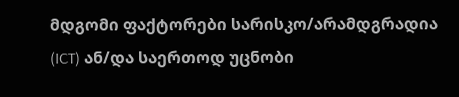მდგომი ფაქტორები სარისკო/არამდგრადია (ICT) ან/და საერთოდ უცნობი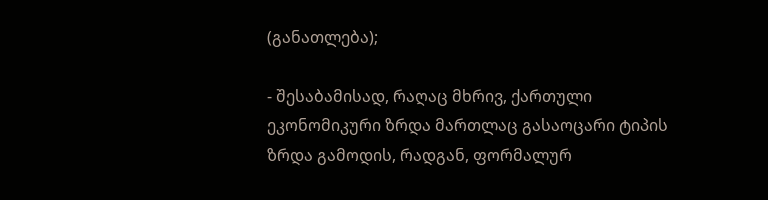(განათლება);

- შესაბამისად, რაღაც მხრივ, ქართული ეკონომიკური ზრდა მართლაც გასაოცარი ტიპის ზრდა გამოდის, რადგან, ფორმალურ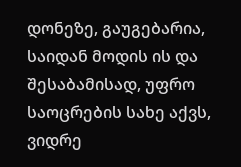დონეზე, გაუგებარია, საიდან მოდის ის და შესაბამისად, უფრო საოცრების სახე აქვს, ვიდრე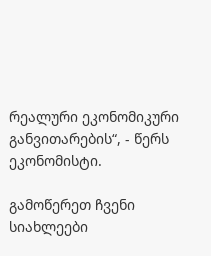რეალური ეკონომიკური განვითარების“, - წერს ეკონომისტი.

გამოწერეთ ჩვენი სიახლეები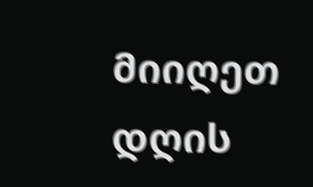მიიღეთ დღის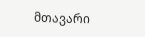მთავარი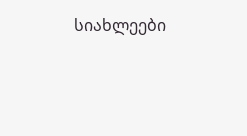სიახლეები